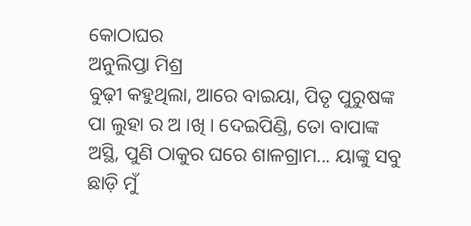କୋଠାଘର
ଅନୁଲିପ୍ତା ମିଶ୍ର
ବୁଢ଼ୀ କହୁଥିଲା, ଆରେ ବାଇୟା, ପିତୃ ପୁରୁଷଙ୍କ ପା ଲୁହା ର ଅ ।ଖି । ଦେଇପିଣ୍ଡି, ତୋ ବାପାଙ୍କ ଅସ୍ଥି, ପୁଣି ଠାକୁର ଘରେ ଶାଳଗ୍ରାମ... ୟାଙ୍କୁ ସବୁ ଛାଡ଼ି ମୁଁ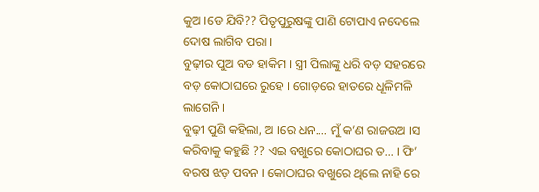କୁଅ ।ଡେ ଯିବି?? ପିତୃପୁରୁଷଙ୍କୁ ପାଣି ଟୋପାଏ ନଦେଲେ ଦୋଷ ଲାଗିବ ପରା ।
ବୁଢ଼ୀର ପୁଅ ବଡ ହାକିମ । ସ୍ତ୍ରୀ ପିଲାଙ୍କୁ ଧରି ବଡ଼ ସହରରେ ବଡ଼ କୋଠାଘରେ ରୁହେ । ଗୋଡ଼ରେ ହାତରେ ଧୂଳିମଳି ଲାଗେନି ।
ବୁଢ଼ୀ ପୁଣି କହିଲା, ଅ ।ରେ ଧନ.... ମୁଁ କ’ଣ ରାଜଉଅ ।ସ କରିବାକୁ କହୁଛି ?? ଏଇ ବଖୁରେ କୋଠାଘର ତ... । ଫି’ ବରଷ ଝଡ଼ ପବନ । କୋଠାଘର ବଖୁରେ ଥିଲେ ନାହି ରେ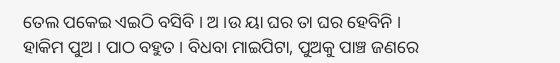ତେଲ ପକେଇ ଏଇଠି ବସିବି । ଅ ।ଉ ୟା ଘର ତା ଘର ହେବିନି ।
ହାକିମ ପୁଅ । ପାଠ ବହୁତ । ବିଧବା ମାଇପିଟା, ପୁଅକୁ ପାଞ୍ଚ ଜଣରେ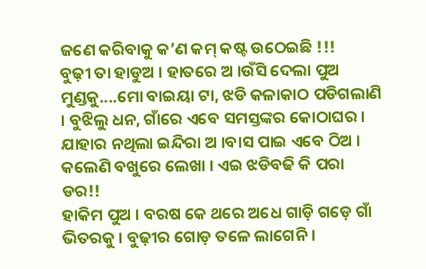ଜଣେ କରିବାକୁ କ’ଣ କମ୍ କଷ୍ଟ ଉଠେଇଛି !!!
ବୁଢ଼ୀ ତା ହାଡୁଅ । ହାତରେ ଅ ।ଉଁସି ଦେଲା ପୁଅ ମୁଣ୍ଡକୁ....ମୋ ବାଇୟା ଟା, ଝଡି କଳାକାଠ ପଡିଗଲାଣି । ବୁଝିଲୁ ଧନ, ଗାଁରେ ଏବେ ସମସ୍ତଙ୍କର କୋଠାଘର । ଯାହାର ନଥିଲା ଇନ୍ଦିରା ଅ ।ବାସ ପାଇ ଏବେ ଠିଅ । କଲେଣି ବଖୁରେ ଲେଖା । ଏଇ ଝଡିବଢି କି ପରା ଡର!!
ହାକିମ ପୁଅ । ବରଷ କେ ଥରେ ଅଧେ ଗାଡ଼ି ଗଡ଼େ ଗାଁ ଭିତରକୁ । ବୁଢ଼ୀର ଗୋଡ଼ ତଳେ ଲାଗେନି ।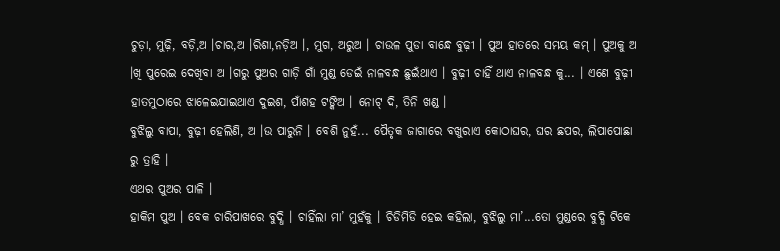ଚୁଡ଼ା, ମୁଢ଼ି, ବଡ଼ି,ଅ ।ଚାର,ଅ ।ରିଶା,ନଡ଼ିଅ ।, ମୁଗ, ଅରୁଅ । ଚାଉଳ ପୁଡା ବାନ୍ଧେ ବୁଢ଼ୀ । ପୁଅ ହାତରେ ସମୟ କମ୍ । ପୁଅକୁ ଅ ।ଖି ପୁରେଇ ଦେଖିବା ଅ ।ଗରୁ ପୁଅର ଗାଡ଼ି ଗାଁ ମୁଣ୍ଡ ଡେଇଁ ନାଳବନ୍ଧ ଛୁଇଁଥାଏ । ବୁଢ଼ୀ ଚାହିଁ ଥାଏ ନାଳବନ୍ଧ କୁ... । ଏଣେ ବୁଢ଼ୀ ହାତମୁଠାରେ ଝାଳେଇଯାଇଥାଏ ଦୁଇଶ, ପାଁଶହ ଟଙ୍କିଅ । ନୋଟ୍ ଦି, ତିନି ଖଣ୍ଡ ।
ବୁଝିଲୁ ବାପା, ବୁଢ଼ୀ ହେଲିଣି, ଅ ।ଉ ପାରୁନି । ବେଶି ନୁହଁ... ପୈତୃକ ଜାଗାରେ ବଖୁରାଏ କୋଠାଘର, ଘର ଛପର, ଲିପାପୋଛା ରୁ ତ୍ରାହି ।
ଏଥର ପୁଅର ପାଳି ।
ହାକିମ ପୁଅ । ବେକ ଚାରିପାଖରେ ବୁଦ୍ଧି । ଚାହିଁଲା ମା’ ମୁହଁକୁ । ଚିଡିମିଡି ହେଇ କହିଲା, ବୁଝିଲୁ ମା’...ତୋ ମୁଣ୍ଡରେ ବୁଦ୍ଧି ଟିକେ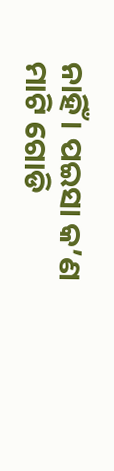ନାହିଁ । ପଇସା କ’ଣ ମାଟି ଗୋଡି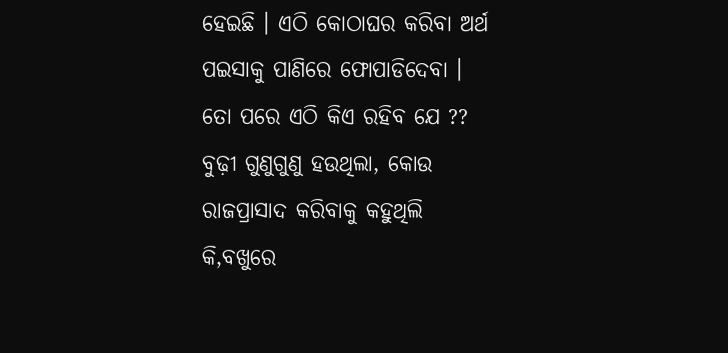ହେଇଛି । ଏଠି କୋଠାଘର କରିବା ଅର୍ଥ ପଇସାକୁ ପାଣିରେ ଫୋପାଡିଦେବା । ତୋ ପରେ ଏଠି କିଏ ରହିବ ଯେ ??
ବୁଢ଼ୀ ଗୁଣୁଗୁଣୁ ହଉଥିଲା, କୋଉ ରାଜପ୍ରାସାଦ କରିବାକୁ କହୁଥିଲି କି,ବଖୁରେ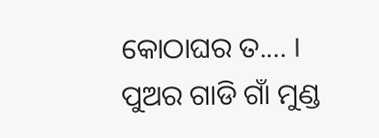କୋଠାଘର ତ.... ।
ପୁଅର ଗାଡି ଗାଁ ମୁଣ୍ଡ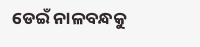ଡେଇଁ ନାଳବନ୍ଧକୁ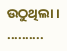ଉଠୁଥିଲା । ..........